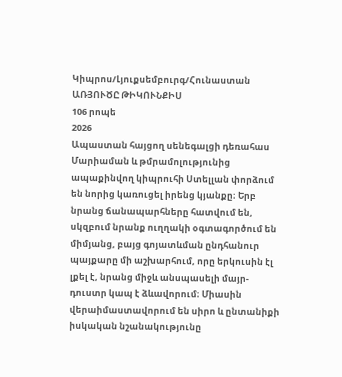Կիպրոս/Լյուքսեմբուրգ/Հունաստան
ԱՌՅՈՒԾԸ ԹԻԿՈՒՆՔԻՍ
106 րոպե
2026
Ապաստան հայցող սենեգալցի դեռահաս Մարիաման և թմրամոլությունից ապաքինվող կիպրուհի Ստելլան փորձում են նորից կառուցել իրենց կյանքը։ Երբ նրանց ճանապարհները հատվում են, սկզբում նրանք ուղղակի օգտագործում են միմյանց, բայց գոյատևման ընդհանուր պայքարը մի աշխարհում, որը երկուսին էլ լքել է, նրանց միջև անսպասելի մայր-դուստր կապ է ձևավորում։ Միասին վերաիմաստավորում են սիրո և ընտանիքի իսկական նշանակությունը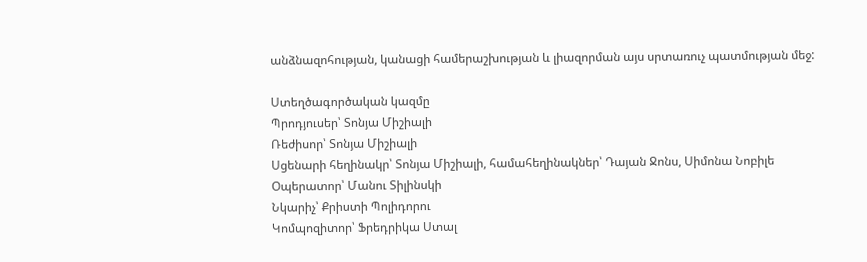անձնազոհության, կանացի համերաշխության և լիազորման այս սրտառուչ պատմության մեջ:

Ստեղծագործական կազմը
Պրոդյուսեր՝ Տոնյա Միշիալի
Ռեժիսոր՝ Տոնյա Միշիալի
Սցենարի հեղինակր՝ Տոնյա Միշիալի, համահեղինակներ՝ Դայան Ջոնս, Սիմոնա Նոբիլե
Օպերատոր՝ Մանու Տիլինսկի
Նկարիչ՝ Քրիստի Պոլիդորու
Կոմպոզիտոր՝ Ֆրեդրիկա Ստալ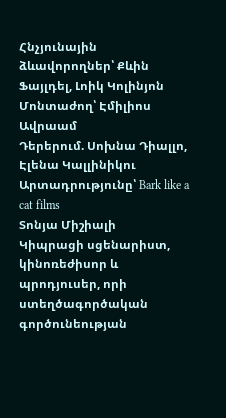Հնչյունային ձևավորողներ՝ Քևին Ֆայլդել, Լոիկ Կոլինյոն
Մոնտաժող՝ Էմիլիոս Ավրաամ
Դերերում. Սոխնա Դիալլո, Էլենա Կալլինիկու
Արտադրությունը՝ Bark like a cat films
Տոնյա Միշիալի
Կիպրացի սցենարիստ, կինոռեժիսոր և պրոդյուսեր, որի ստեղծագործական գործունեության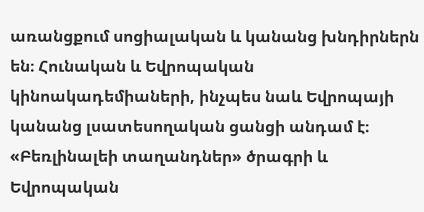առանցքում սոցիալական և կանանց խնդիրներն են։ Հունական և Եվրոպական կինոակադեմիաների, ինչպես նաև Եվրոպայի կանանց լսատեսողական ցանցի անդամ է։ «Բեռլինալեի տաղանդներ» ծրագրի և Եվրոպական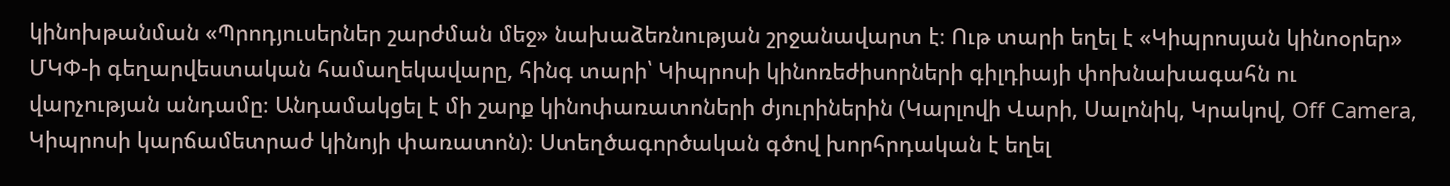կինոխթանման «Պրոդյուսերներ շարժման մեջ» նախաձեռնության շրջանավարտ է։ Ութ տարի եղել է «Կիպրոսյան կինոօրեր» ՄԿՓ-ի գեղարվեստական համաղեկավարը, հինգ տարի՝ Կիպրոսի կինոռեժիսորների գիլդիայի փոխնախագահն ու վարչության անդամը։ Անդամակցել է մի շարք կինոփառատոների ժյուրիներին (Կարլովի Վարի, Սալոնիկ, Կրակով, Off Camera, Կիպրոսի կարճամետրաժ կինոյի փառատոն)։ Ստեղծագործական գծով խորհրդական է եղել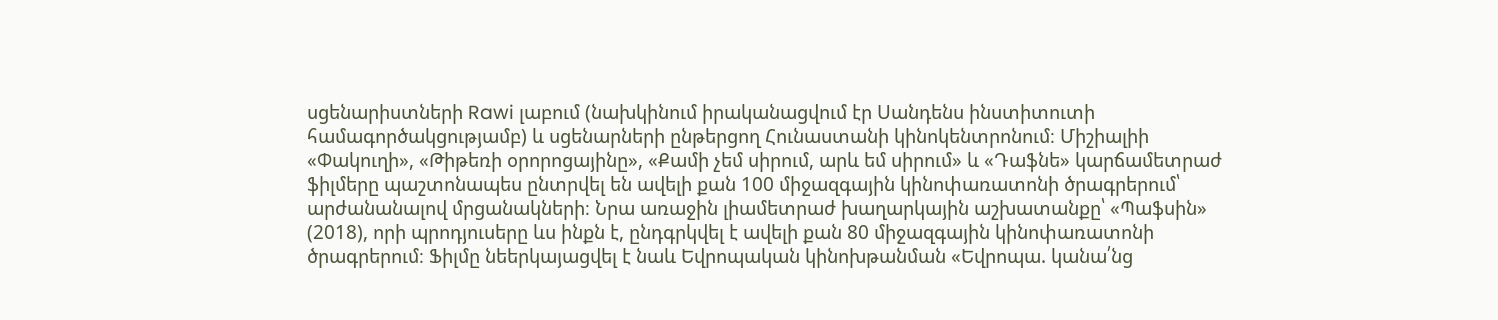սցենարիստների Rawi լաբում (նախկինում իրականացվում էր Սանդենս ինստիտուտի համագործակցությամբ) և սցենարների ընթերցող Հունաստանի կինոկենտրոնում։ Միշիալիի «Փակուղի», «Թիթեռի օրորոցայինը», «Քամի չեմ սիրում, արև եմ սիրում» և «Դաֆնե» կարճամետրաժ ֆիլմերը պաշտոնապես ընտրվել են ավելի քան 100 միջազգային կինոփառատոնի ծրագրերում՝ արժանանալով մրցանակների։ Նրա առաջին լիամետրաժ խաղարկային աշխատանքը՝ «Պաֆսին» (2018), որի պրոդյուսերը ևս ինքն է, ընդգրկվել է ավելի քան 80 միջազգային կինոփառատոնի ծրագրերում։ Ֆիլմը նեերկայացվել է նաև Եվրոպական կինոխթանման «Եվրոպա. կանա՛նց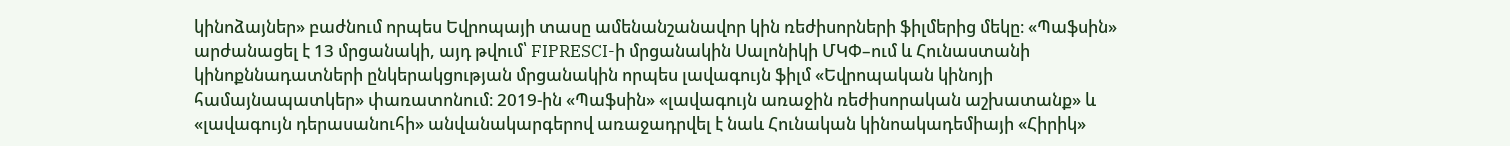կինոձայներ» բաժնում որպես Եվրոպայի տասը ամենանշանավոր կին ռեժիսորների ֆիլմերից մեկը։ «Պաֆսին» արժանացել է 13 մրցանակի, այդ թվում՝ FIPRESCI-ի մրցանակին Սալոնիկի ՄԿՓ–ում և Հունաստանի կինոքննադատների ընկերակցության մրցանակին որպես լավագույն ֆիլմ «Եվրոպական կինոյի համայնապատկեր» փառատոնում։ 2019-ին «Պաֆսին» «լավագույն առաջին ռեժիսորական աշխատանք» և «լավագույն դերասանուհի» անվանակարգերով առաջադրվել է նաև Հունական կինոակադեմիայի «Հիրիկ»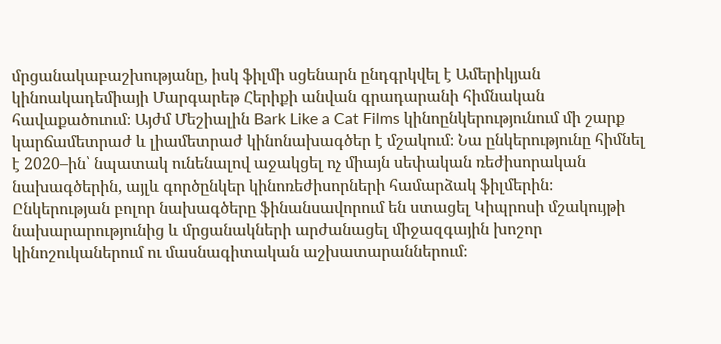մրցանակաբաշխությանը, իսկ ֆիլմի սցենարն ընդգրկվել է Ամերիկյան կինոակադեմիայի Մարգարեթ Հերիքի անվան գրադարանի հիմնական հավաքածուում։ Այժմ Մեշիալին Bark Like a Cat Films կինոընկերությունում մի շարք կարճամետրաժ և լիամետրաժ կինոնախագծեր է մշակում։ Նա ընկերությունը հիմնել է 2020–ին՝ նպատակ ունենալով աջակցել ոչ միայն սեփական ռեժիսորական նախագծերին, այլև գործընկեր կինոռեժիսորների համարձակ ֆիլմերին։ Ընկերության բոլոր նախագծերը ֆինանսավորում են ստացել Կիպրոսի մշակույթի նախարարությունից և մրցանակների արժանացել միջազգային խոշոր կինոշուկաներում ու մասնագիտական աշխատարաններում։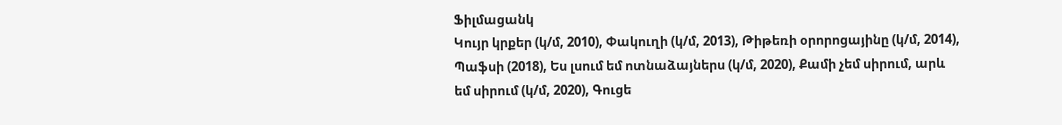Ֆիլմացանկ
Կույր կրքեր (կ/մ, 2010), Փակուղի (կ/մ, 2013), Թիթեռի օրորոցայինը (կ/մ, 2014), Պաֆսի (2018), Ես լսում եմ ոտնաձայներս (կ/մ, 2020), Քամի չեմ սիրում, արև եմ սիրում (կ/մ, 2020), Գուցե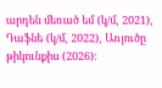արդեն մեռած եմ (կ/մ, 2021), Դաֆնե (կ/մ, 2022), Առյուծը թիկունքիս (2026):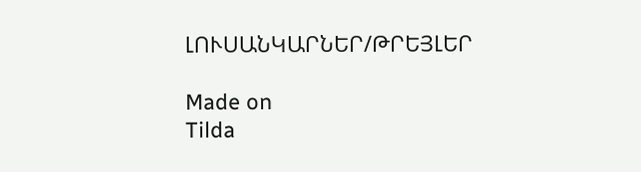ԼՈՒՍԱՆԿԱՐՆԵՐ/ԹՐԵՅԼԵՐ

Made on
Tilda